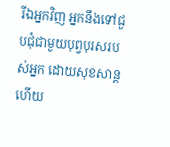រីឯអ្នកវិញ អ្នកនឹងទៅជួបជុំជាមួយបុព្វបុរសរបស់អ្នក ដោយសុខសាន្ត ហើយ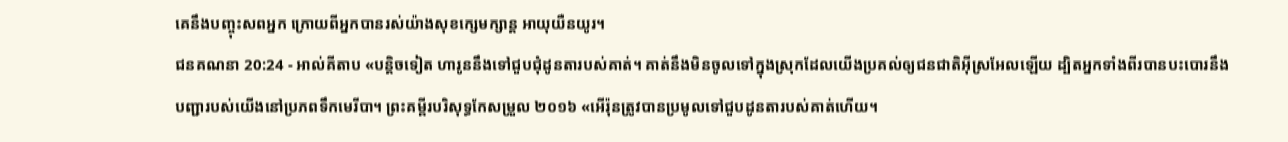គេនឹងបញ្ចុះសពអ្នក ក្រោយពីអ្នកបានរស់យ៉ាងសុខក្សេមក្សាន្ត អាយុយឺនយូរ។
ជនគណនា 20:24 - អាល់គីតាប «បន្តិចទៀត ហារូននឹងទៅជួបជុំដូនតារបស់គាត់។ គាត់នឹងមិនចូលទៅក្នុងស្រុកដែលយើងប្រគល់ឲ្យជនជាតិអ៊ីស្រអែលឡើយ ដ្បិតអ្នកទាំងពីរបានបះបោរនឹងបញ្ជារបស់យើងនៅប្រភពទឹកមេរីបា។ ព្រះគម្ពីរបរិសុទ្ធកែសម្រួល ២០១៦ «អើរ៉ុនត្រូវបានប្រមូលទៅជួបដូនតារបស់គាត់ហើយ។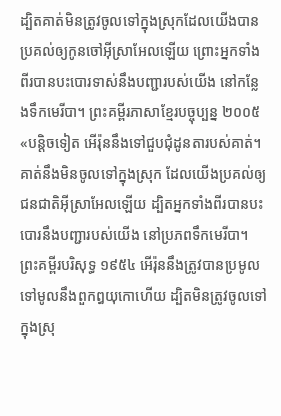ដ្បិតគាត់មិនត្រូវចូលទៅក្នុងស្រុកដែលយើងបានប្រគល់ឲ្យកូនចៅអ៊ីស្រាអែលឡើយ ព្រោះអ្នកទាំងពីរបានបះបោរទាស់នឹងបញ្ជារបស់យើង នៅកន្លែងទឹកមេរីបា។ ព្រះគម្ពីរភាសាខ្មែរបច្ចុប្បន្ន ២០០៥ «បន្តិចទៀត អើរ៉ុននឹងទៅជួបជុំដូនតារបស់គាត់។ គាត់នឹងមិនចូលទៅក្នុងស្រុក ដែលយើងប្រគល់ឲ្យជនជាតិអ៊ីស្រាអែលឡើយ ដ្បិតអ្នកទាំងពីរបានបះបោរនឹងបញ្ជារបស់យើង នៅប្រភពទឹកមេរីបា។ ព្រះគម្ពីរបរិសុទ្ធ ១៩៥៤ អើរ៉ុននឹងត្រូវបានប្រមូលទៅមូលនឹងពួកឰយុកោហើយ ដ្បិតមិនត្រូវចូលទៅក្នុងស្រុ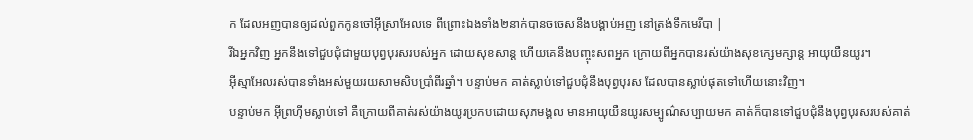ក ដែលអញបានឲ្យដល់ពួកកូនចៅអ៊ីស្រាអែលទេ ពីព្រោះឯងទាំង២នាក់បានចចេសនឹងបង្គាប់អញ នៅត្រង់ទឹកមេរីបា |
រីឯអ្នកវិញ អ្នកនឹងទៅជួបជុំជាមួយបុព្វបុរសរបស់អ្នក ដោយសុខសាន្ត ហើយគេនឹងបញ្ចុះសពអ្នក ក្រោយពីអ្នកបានរស់យ៉ាងសុខក្សេមក្សាន្ត អាយុយឺនយូរ។
អ៊ីស្មាអែលរស់បានទាំងអស់មួយរយសាមសិបប្រាំពីរឆ្នាំ។ បន្ទាប់មក គាត់ស្លាប់ទៅជួបជុំនឹងបុព្វបុរស ដែលបានស្លាប់ផុតទៅហើយនោះវិញ។
បន្ទាប់មក អ៊ីព្រហ៊ីមស្លាប់ទៅ គឺក្រោយពីគាត់រស់យ៉ាងយូរប្រកបដោយសុភមង្គល មានអាយុយឺនយូរសម្បូណ៌សប្បាយមក គាត់ក៏បានទៅជួបជុំនឹងបុព្វបុរសរបស់គាត់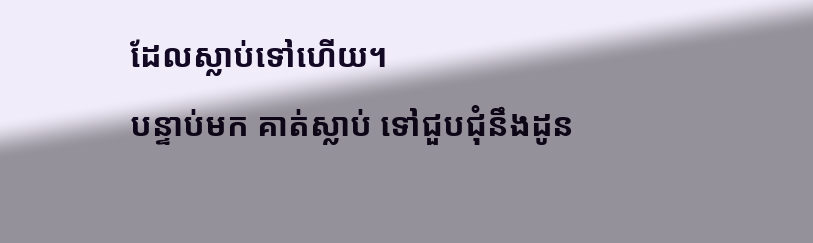ដែលស្លាប់ទៅហើយ។
បន្ទាប់មក គាត់ស្លាប់ ទៅជួបជុំនឹងដូន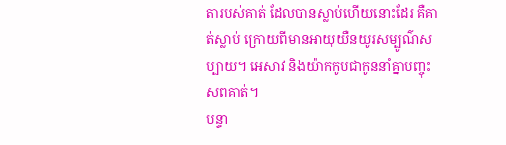តារបស់គាត់ ដែលបានស្លាប់ហើយនោះដែរ គឺគាត់ស្លាប់ ក្រោយពីមានអាយុយឺនយូរសម្បូណ៌សប្បាយ។ អេសាវ និងយ៉ាកកូបជាកូននាំគ្នាបញ្ចុះសពគាត់។
បន្ទា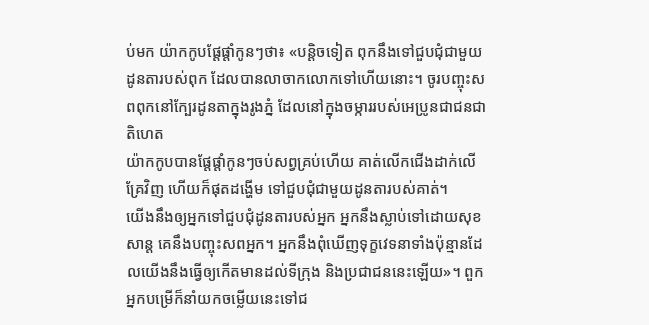ប់មក យ៉ាកកូបផ្តែផ្តាំកូនៗថា៖ «បន្តិចទៀត ពុកនឹងទៅជួបជុំជាមួយដូនតារបស់ពុក ដែលបានលាចាកលោកទៅហើយនោះ។ ចូរបញ្ចុះសពពុកនៅក្បែរដូនតាក្នុងរូងភ្នំ ដែលនៅក្នុងចម្ការរបស់អេប្រូនជាជនជាតិហេត
យ៉ាកកូបបានផ្តែផ្តាំកូនៗចប់សព្វគ្រប់ហើយ គាត់លើកជើងដាក់លើគ្រែវិញ ហើយក៏ផុតដង្ហើម ទៅជួបជុំជាមួយដូនតារបស់គាត់។
យើងនឹងឲ្យអ្នកទៅជួបជុំដូនតារបស់អ្នក អ្នកនឹងស្លាប់ទៅដោយសុខសាន្ត គេនឹងបញ្ចុះសពអ្នក។ អ្នកនឹងពុំឃើញទុក្ខវេទនាទាំងប៉ុន្មានដែលយើងនឹងធ្វើឲ្យកើតមានដល់ទីក្រុង និងប្រជាជននេះឡើយ»។ ពួកអ្នកបម្រើក៏នាំយកចម្លើយនេះទៅជ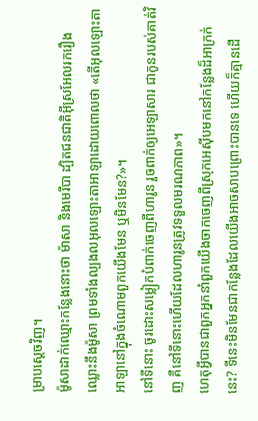ម្រាបស្តេចវិញ។
ម៉ូសាដាក់ឈ្មោះកន្លែងនោះថា ម៉ាសា និងមេរីបា ដ្បិតជនជាតិអ៊ីស្រអែលរករឿងឈ្លោះនឹងម៉ូសា ព្រមទាំងល្បងលអុលឡោះតាអាឡាដោយពោលថា «តើអុលឡោះតាអាឡានៅក្នុងចំណោមពួកយើងមែន ឬមិនមែន?»។
នៅទីនោះ ចូរដោះសម្លៀកបំពាក់ចេញពីហារូន រួចពាក់ឲ្យអេឡាសារ ជាកូនរបស់គាត់វិញ គឺនៅទីនោះហើយដែលហារូនត្រូវទទួលមរណភាព»។
ហេតុអ្វីបានជាពួកអ្នកនាំពួកយើងចាកចេញពីស្រុកអេស៊ីបមកនៅកន្លែងដ៏អាក្រក់នេះ? ទីនេះមិនមែនជាកន្លែងដែលយើងអាចសាបព្រោះបានទេ ហើយក៏គ្មានដើ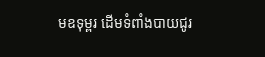មឧទុម្ពរ ដើមទំពាំងបាយជូរ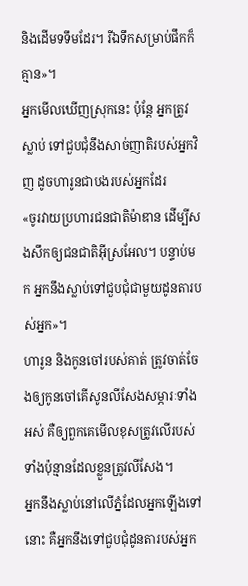និងដើមទទឹមដែរ។ រីឯទឹកសម្រាប់ផឹកក៏គ្មាន»។
អ្នកមើលឃើញស្រុកនេះ ប៉ុន្តែ អ្នកត្រូវស្លាប់ ទៅជួបជុំនឹងសាច់ញាតិរបស់អ្នកវិញ ដូចហារូនជាបងរបស់អ្នកដែរ
«ចូរវាយប្រហារជនជាតិម៉ាឌាន ដើម្បីសងសឹកឲ្យជនជាតិអ៊ីស្រអែល។ បន្ទាប់មក អ្នកនឹងស្លាប់ទៅជួបជុំជាមួយដូនតារបស់អ្នក»។
ហារូន និងកូនចៅរបស់គាត់ ត្រូវចាត់ចែងឲ្យកូនចៅគើសូនលីសែងសម្ភារៈទាំងអស់ គឺឲ្យពួកគេមើលខុសត្រូវលើរបស់ទាំងប៉ុន្មានដែលខ្លួនត្រូវលីសែង។
អ្នកនឹងស្លាប់នៅលើភ្នំដែលអ្នកឡើងទៅនោះ គឺអ្នកនឹងទៅជួបជុំដូនតារបស់អ្នក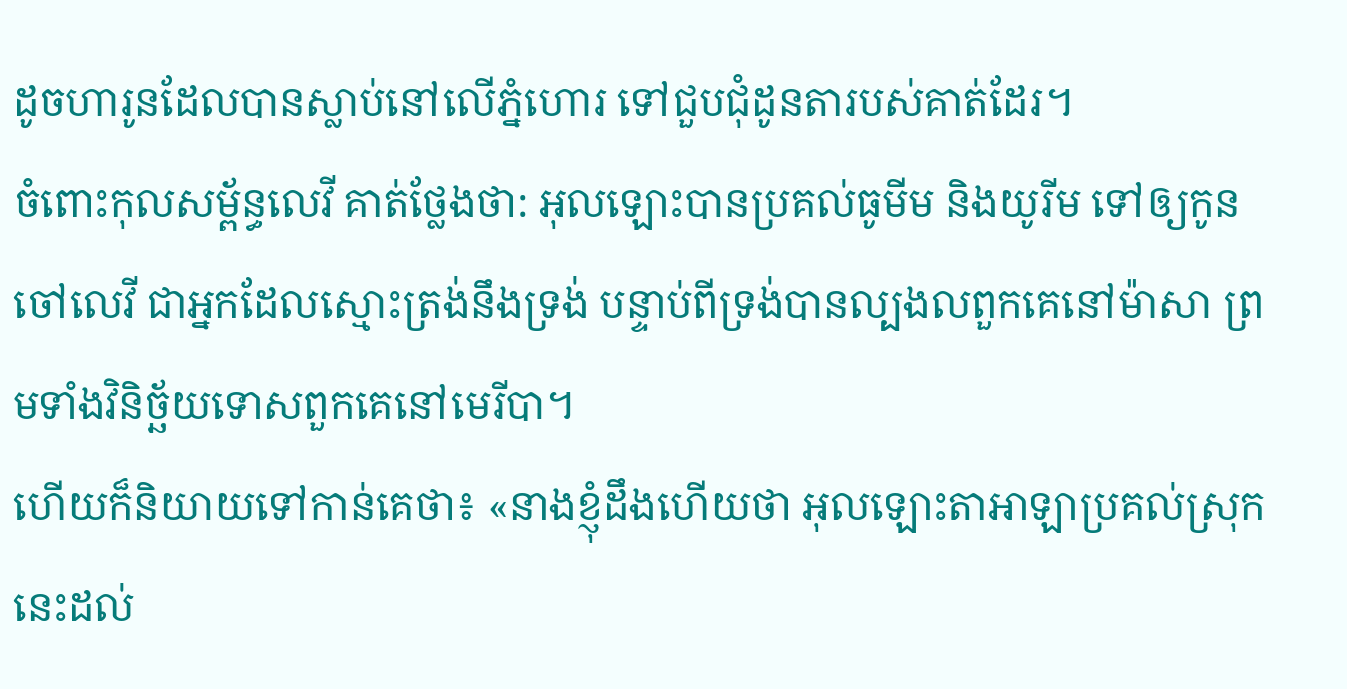ដូចហារូនដែលបានស្លាប់នៅលើភ្នំហោរ ទៅជួបជុំដូនតារបស់គាត់ដែរ។
ចំពោះកុលសម្ព័ន្ធលេវី គាត់ថ្លែងថា: អុលឡោះបានប្រគល់ធូមីម និងយូរីម ទៅឲ្យកូនចៅលេវី ជាអ្នកដែលស្មោះត្រង់នឹងទ្រង់ បន្ទាប់ពីទ្រង់បានល្បងលពួកគេនៅម៉ាសា ព្រមទាំងវិនិច្ឆ័យទោសពួកគេនៅមេរីបា។
ហើយក៏និយាយទៅកាន់គេថា៖ «នាងខ្ញុំដឹងហើយថា អុលឡោះតាអាឡាប្រគល់ស្រុកនេះដល់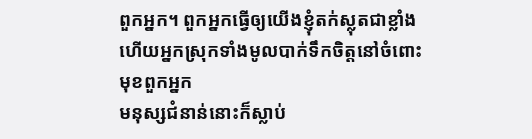ពួកអ្នក។ ពួកអ្នកធ្វើឲ្យយើងខ្ញុំតក់ស្លុតជាខ្លាំង ហើយអ្នកស្រុកទាំងមូលបាក់ទឹកចិត្តនៅចំពោះមុខពួកអ្នក
មនុស្សជំនាន់នោះក៏ស្លាប់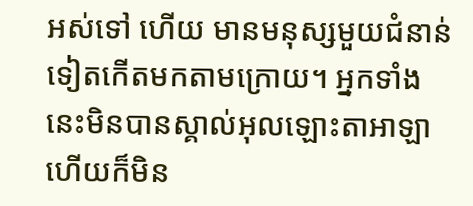អស់ទៅ ហើយ មានមនុស្សមួយជំនាន់ទៀតកើតមកតាមក្រោយ។ អ្នកទាំងនេះមិនបានស្គាល់អុលឡោះតាអាឡា ហើយក៏មិន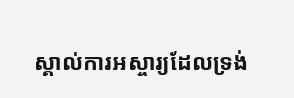ស្គាល់ការអស្ចារ្យដែលទ្រង់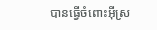បានធ្វើចំពោះអ៊ីស្រ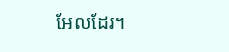អែលដែរ។